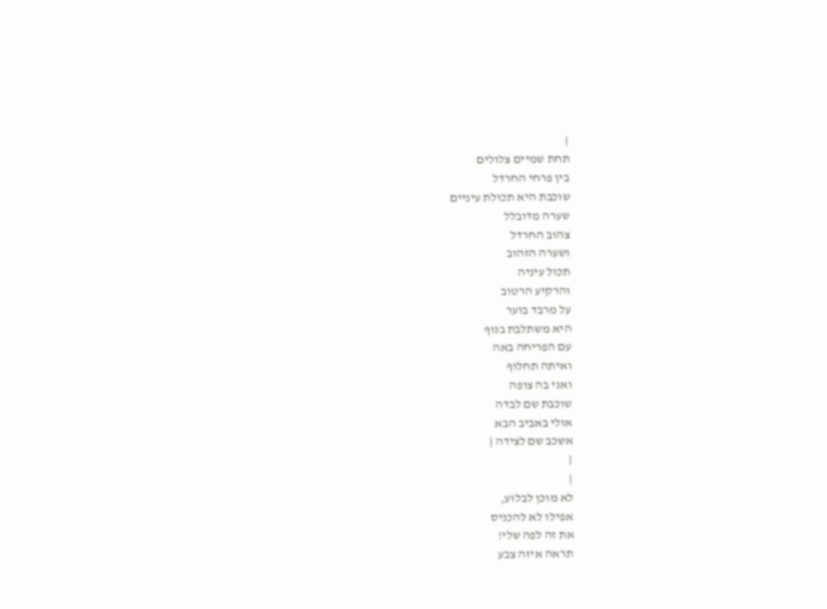|
תחת שמיים צלולים
בין פרחי החרדל
שוכבת היא תכולת עיניים
שערה מדובלל
צהוב החרדל
ושערה הזהוב
תכול עיניה
והרקיע הרטוב
על מרבד בוער
היא משתלבת בנוף
עם הפריחה באה
ואיתה תחלוף
ואני בה צופה
שוכבת שם לבדה
אולי באביב הבא
אשכב שם לצידה |
|
|
לא מוכן לבלוע,
אפילו לא להכניס
את זה לפה שלי!
תראה איזה צבע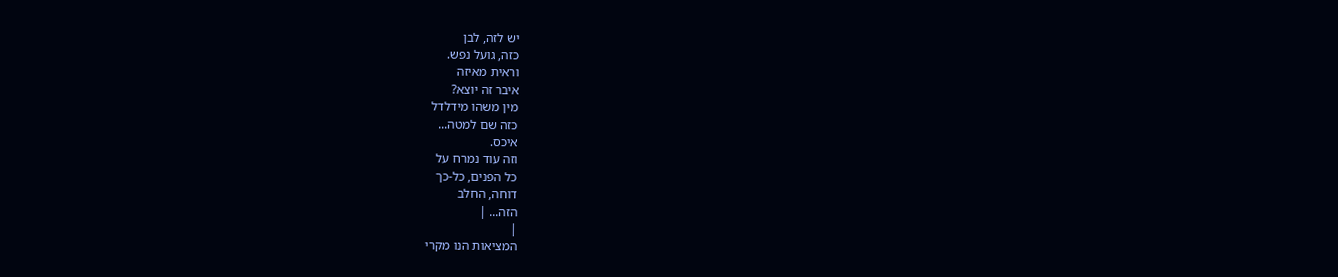יש לזה, לבן
כזה, גועל נפש.
וראית מאיזה
איבר זה יוצא?
מין משהו מידלדל
כזה שם למטה...
איכס.
וזה עוד נמרח על
כל הפנים, כל-כך
דוחה, החלב
הזה... |
|
המציאות הנו מקרי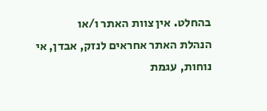בהחלט. אין צוות האתר ו/או
הנהלת האתר אחראים לנזק, אבדן, אי נוחות, עגמת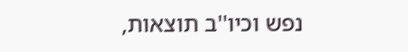נפש וכיו''ב תוצאות,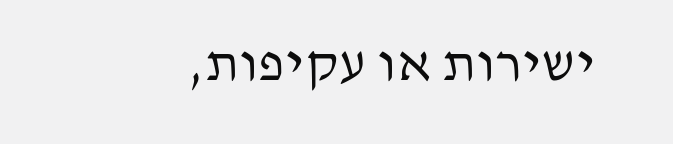ישירות או עקיפות,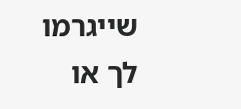שייגרמו
לך או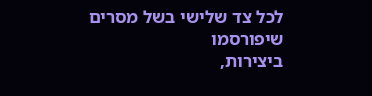לכל צד שלישי בשל מסרים שיפורסמו
ביצירות,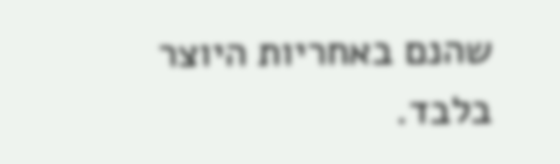שהנם באחריות היוצר בלבד.